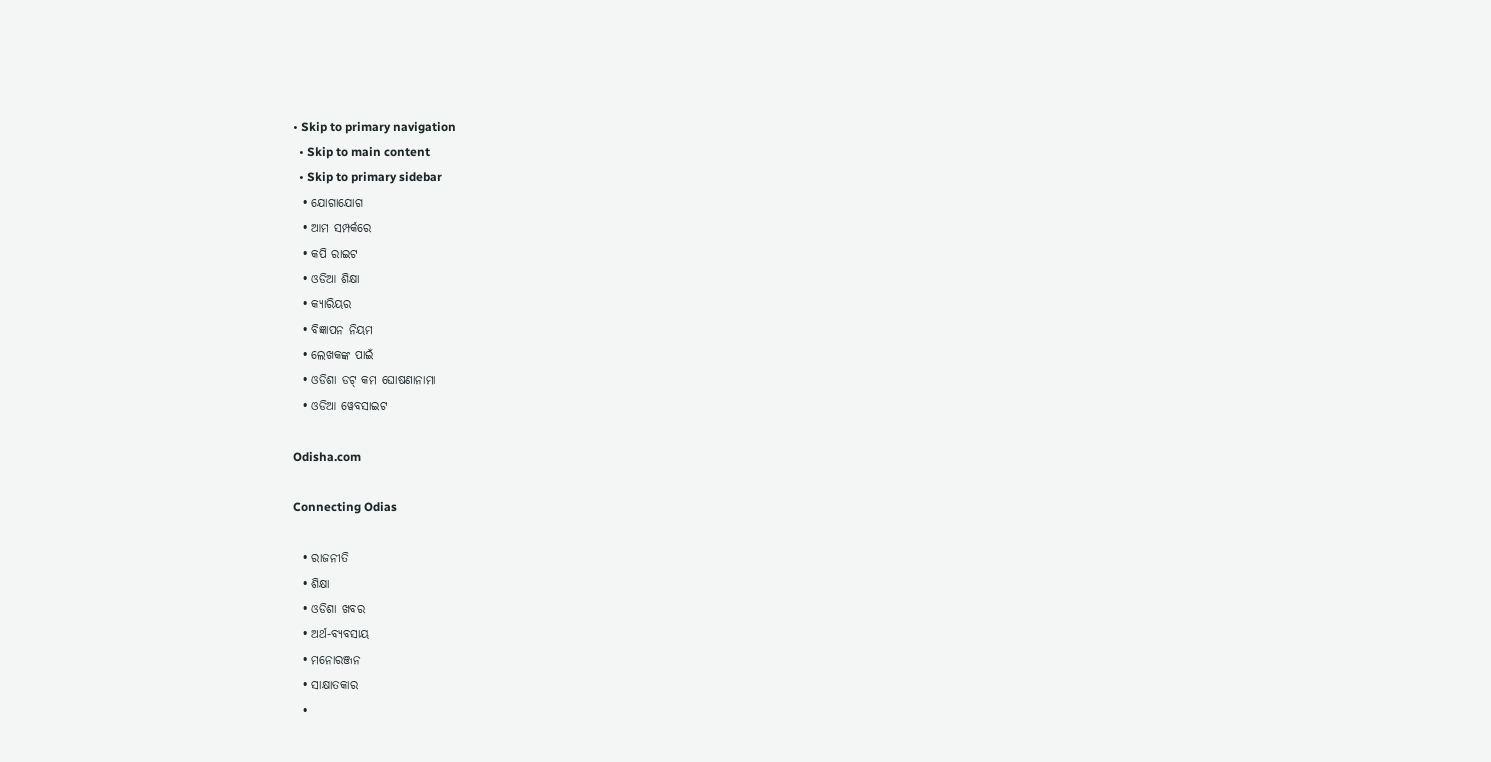• Skip to primary navigation
  • Skip to main content
  • Skip to primary sidebar
  • ଯୋଗାଯୋଗ
  • ଆମ ସମ୍ପର୍କରେ
  • କପି ରାଇଟ
  • ଓଡିଆ ଶିକ୍ଷା
  • କ୍ୟାରିୟର
  • ବିଜ୍ଞାପନ ନିୟମ
  • ଲେଖକଙ୍କ ପାଇଁ
  • ଓଡିଶା ଡଟ୍ କମ ଘୋଷଣାନାମା
  • ଓଡିଆ ୱେବସାଇଟ

Odisha.com

Connecting Odias

  • ରାଜନୀତି
  • ଶିକ୍ଷା
  • ଓଡିଶା ଖବର
  • ଅର୍ଥ-ବ୍ୟବସାୟ
  • ମନୋରଞ୍ଜନ
  • ସାକ୍ଷାତକାର
  •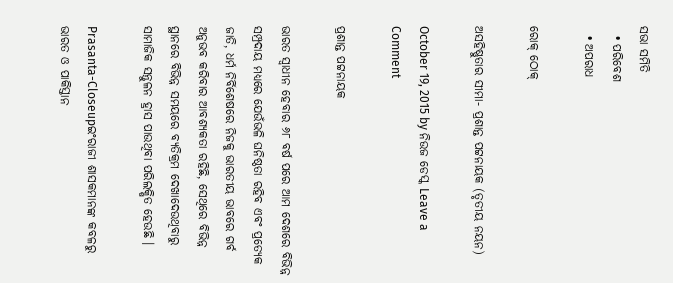ସଭା ସମିତି
  • ପରିବେଶ
  • ଅପରାଧ

ରୋକ୍ ଠୋକ୍

ଅସହିଷ୍ଣୁତାର ସୀମା- ପ୍ରଶାନ୍ତ ପଟ୍ଟନାୟକ (ତୃତୀୟ ନୟନ)

October 19, 2015 by ନିଉଜ ଡେସ୍କ Leave a Comment

ପ୍ରଶାନ୍ତ ପଟ୍ଟନାୟକ

ଭାରତ ସ୍ୱାଧୀନ ହେବାର ୬୮ ବର୍ଷ ପରେ ଆମ ଦେଶରେ ବିଭିନ୍ନ ସମ୍ପ୍ରଦାୟ ମଧ୍ୟରେ ଯେଉଁଭଳି ଘନିଷ୍ଠତା ରହିବ ଏବଂ ପ୍ରତ୍ୟେକ ଜାତି, ଧର୍ମ ନିର୍ବିଶେଷରେ ନିଜକୁ ଭାରତୀୟ ଭାବରେ ଗର୍ବ ଅନୁଭବ କରିବାର ଆବଶ୍ୟକତା ରହିଛି, ସେଥିରେ ବିଭିନ୍ନ ସ୍ଥାନରେ ବିଭିନ୍ନ ସମୟରେ ବ୍ୟତିକ୍ରମ ଦେଖାଦେଉଥିବାରୁ ସାମାଜିକ ସନ୍ତୁଳନ ହ୍ରାସ ପାଉଥିବା ପରିଲକ୍ଷିତ ହେଉଛି ।

Prasanta-Closeupଇଂରାଜୀ ଶାସକମାନଙ୍କ କବଳରୁ ଭାରତ ଓ ପାକିସ୍ତାନ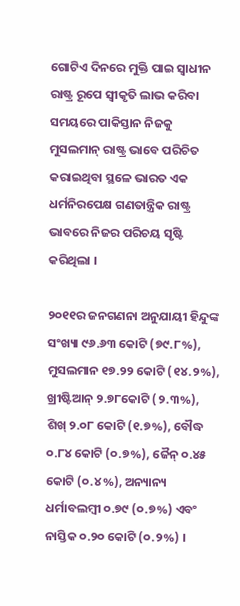ଗୋଟିଏ ଦିନରେ ମୁକ୍ତି ପାଇ ସ୍ୱାଧୀନ ରାଷ୍ଟ୍ର ରୂପେ ସ୍ୱୀକୃତି ଲାଭ କରିବା ସମୟରେ ପାକିସ୍ତାନ ନିଜକୁ ମୁସଲମାନ୍ ରାଷ୍ଟ୍ର ଭାବେ ପରିଚିତ କରାଇଥିବା ସ୍ଥଳେ ଭାରତ ଏକ ଧର୍ମନିରପେକ୍ଷ ଗଣତାନ୍ତ୍ରିକ ରାଷ୍ଟ୍ର ଭାବରେ ନିଜର ପରିଚୟ ସୃଷ୍ଟି କରିଥିଲା ।

୨୦୧୧ର ଜନଗଣନା ଅନୁଯାୟୀ ହିନ୍ଦୁଙ୍କ ସଂଖ୍ୟା ୯୬.୬୩ କୋଟି (୭୯.୮%), ମୁସଲମାନ ୧୭.୨୨ କୋଟି (୧୪.୨%), ଖ୍ରୀଷ୍ଟିଆନ୍ ୨.୭୮କୋଟି (୨.୩%), ଶିଖ୍ ୨.୦୮ କୋଟି (୧.୭%), ବୌଦ୍ଧ ୦.୮୪ କୋଟି (୦.୭%), ଜୈନ୍ ୦.୪୫ କୋଟି (୦.୪%), ଅନ୍ୟାନ୍ୟ ଧର୍ମାବଲମ୍ବୀ ୦.୭୯ (୦.୭%) ଏବଂ ନାସ୍ତିକ ୦.୨୦ କୋଟି (୦.୨%) ।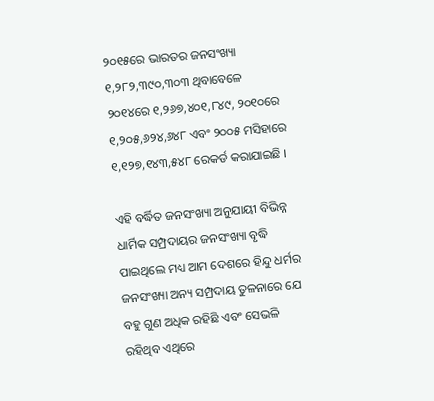୨୦୧୫ରେ ଭାରତର ଜନସଂଖ୍ୟା ୧,୨୮୨,୩୯୦,୩୦୩ ଥିବାବେଳେ ୨୦୧୪ରେ ୧,୨୬୭,୪୦୧,୮୪୯, ୨୦୧୦ରେ ୧,୨୦୫,୬୨୪,୬୪୮ ଏବଂ ୨୦୦୫ ମସିହାରେ ୧,୧୨୭,୧୪୩,୫୪୮ ରେକର୍ଡ କରାଯାଇଛି ।

ଏହି ବର୍ଦ୍ଧିତ ଜନସଂଖ୍ୟା ଅନୁଯାୟୀ ବିଭିନ୍ନ ଧାର୍ମିକ ସମ୍ପ୍ରଦାୟର ଜନସଂଖ୍ୟା ବୃଦ୍ଧି ପାଇଥିଲେ ମଧ୍ୟ ଆମ ଦେଶରେ ହିନ୍ଦୁ ଧର୍ମର ଜନସଂଖ୍ୟା ଅନ୍ୟ ସମ୍ପ୍ରଦାୟ ତୁଳନାରେ ଯେ ବହୁ ଗୁଣ ଅଧିକ ରହିଛି ଏବଂ ସେଭଳି ରହିଥିବ ଏଥିରେ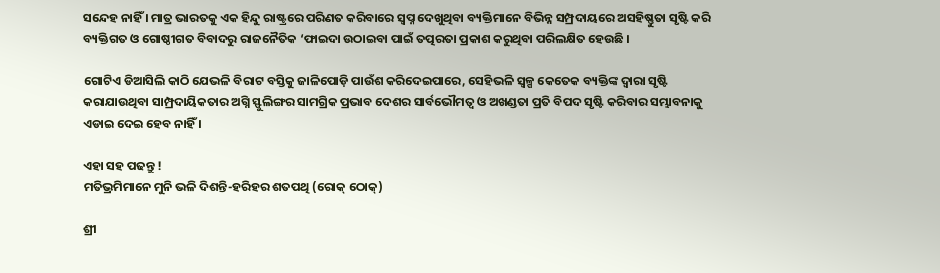ସନ୍ଦେହ ନାହିଁ । ମାତ୍ର ଭାରତକୁ ଏକ ହିନ୍ଦୁ ରାଷ୍ଟ୍ରରେ ପରିଣତ କରିବାରେ ସ୍ୱପ୍ନ ଦେଖୁଥିବା ବ୍ୟକ୍ତିମାନେ ବିଭିନ୍ନ ସମ୍ପ୍ରଦାୟରେ ଅସହିଷ୍ଣୁତା ସୃଷ୍ଟି କରି ବ୍ୟକ୍ତିଗତ ଓ ଗୋଷ୍ଠୀଗତ ବିବାଦରୁ ରାଜନୈତିକ ‘ଫାଇଦା ଉଠାଇବା ପାଇଁ ତତ୍ପରତା ପ୍ରକାଶ କରୁଥିବା ପରିଲକ୍ଷିତ ହେଉଛି ।

ଗୋଟିଏ ଡିଆସିଲି କାଠି ଯେଭଳି ବିରାଟ ବସ୍ତିକୁ ଜାଳିପୋଡ଼ି ପାଉଁଶ କରିଦେଇପାରେ, ସେହିଭଳି ସ୍ୱଳ୍ପ କେତେକ ବ୍ୟକ୍ତିଙ୍କ ଦ୍ୱାରା ସୃଷ୍ଟି କରାଯାଉଥିବା ସାମ୍ପ୍ରଦାୟିକତାର ଅଗ୍ନି ସ୍ଫୁଲିଙ୍ଗର ସାମଗ୍ରିକ ପ୍ରଭାବ ଦେଶର ସାର୍ବଭୌମତ୍ୱ ଓ ଅଖଣ୍ଡତା ପ୍ରତି ବିପଦ ସୃଷ୍ଟି କରିବାର ସମ୍ଭାବନାକୁ ଏଡାଇ ଦେଇ ହେବ ନାହିଁ ।

ଏହା ସହ ପଢନ୍ତୁ !
ମତିଭ୍ରମିମାନେ ମୁନି ଭଳି ଦିଶନ୍ତି-ହରିହର ଶତପଥି (ରୋକ୍ ଠୋକ୍)

ଶ୍ରୀ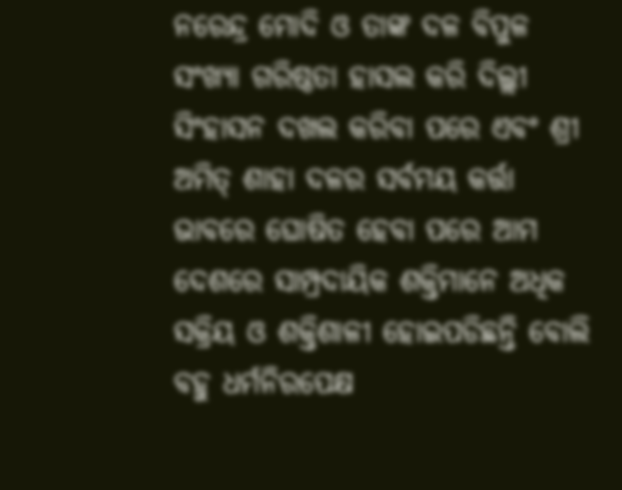ନରେନ୍ଦ୍ର ମୋଦି ଓ ତାଙ୍କ ଦଳ ବିପୁଳ ସଂଖ୍ୟା ଗରିଷ୍ଠତା ହାସଲ କରି ଦିଲ୍ଲୀ ସିଂହାସନ ଦଖଲ କରିବା ପରେ ଏବଂ ଶ୍ରୀ ଅମିତ୍ ଶାହା ଦଳର ସର୍ବମୟ କର୍ତ୍ତା ଭାବରେ ଘୋଷିତ ହେବା ପରେ ଆମ ଦେଶରେ ସାମ୍ପ୍ରଦାୟିକ ଶକ୍ତିମାନେ ଅଧିକ ସକ୍ରିୟ ଓ ଶକ୍ତିଶାଳୀ ହୋଇପଡିଛନ୍ତି ବୋଲି ବହୁ ଧର୍ମନିରପେକ୍ଷ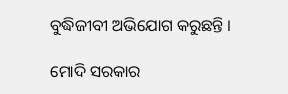ବୁଦ୍ଧିଜୀବୀ ଅଭିଯୋଗ କରୁଛନ୍ତି ।

ମୋଦି ସରକାର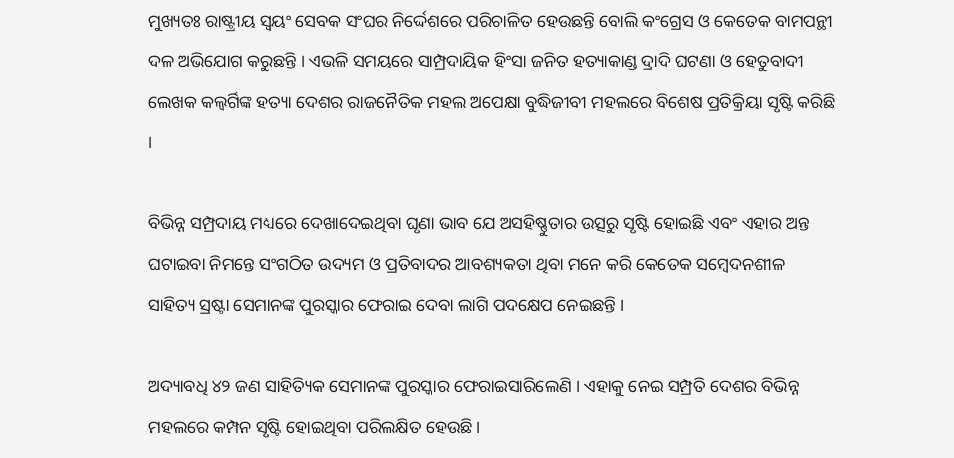ମୁଖ୍ୟତଃ ରାଷ୍ଟ୍ରୀୟ ସ୍ୱୟଂ ସେବକ ସଂଘର ନିର୍ଦ୍ଦେଶରେ ପରିଚାଳିତ ହେଉଛନ୍ତି ବୋଲି କଂଗ୍ରେସ ଓ କେତେକ ବାମପନ୍ଥୀ ଦଳ ଅଭିଯୋଗ କରୁଛନ୍ତି । ଏଭଳି ସମୟରେ ସାମ୍ପ୍ରଦାୟିକ ହିଂସା ଜନିତ ହତ୍ୟାକାଣ୍ଡ ଦ୍ରାଦି ଘଟଣା ଓ ହେତୁବାଦୀ ଲେଖକ କଲ୍ବର୍ଗିଙ୍କ ହତ୍ୟା ଦେଶର ରାଜନୈତିକ ମହଲ ଅପେକ୍ଷା ବୁଦ୍ଧିଜୀବୀ ମହଲରେ ବିଶେଷ ପ୍ରତିକ୍ରିୟା ସୃଷ୍ଟି କରିଛି ।

ବିଭିନ୍ନ ସମ୍ପ୍ରଦାୟ ମଧ୍ୟରେ ଦେଖାଦେଇଥିବା ଘୃଣା ଭାବ ଯେ ଅସହିଷ୍ଣୁତାର ଉତ୍ସରୁ ସୃଷ୍ଟି ହୋଇଛି ଏବଂ ଏହାର ଅନ୍ତ ଘଟାଇବା ନିମନ୍ତେ ସଂଗଠିତ ଉଦ୍ୟମ ଓ ପ୍ରତିବାଦର ଆବଶ୍ୟକତା ଥିବା ମନେ କରି କେତେକ ସମ୍ବେଦନଶୀଳ ସାହିତ୍ୟ ସ୍ରଷ୍ଟା ସେମାନଙ୍କ ପୁରସ୍କାର ଫେରାଇ ଦେବା ଲାଗି ପଦକ୍ଷେପ ନେଇଛନ୍ତି ।

ଅଦ୍ୟାବଧି ୪୨ ଜଣ ସାହିତ୍ୟିକ ସେମାନଙ୍କ ପୁରସ୍କାର ଫେରାଇସାରିଲେଣି । ଏହାକୁ ନେଇ ସମ୍ପ୍ରତି ଦେଶର ବିଭିନ୍ନ ମହଲରେ କମ୍ପନ ସୃଷ୍ଟି ହୋଇଥିବା ପରିଲକ୍ଷିତ ହେଉଛି ।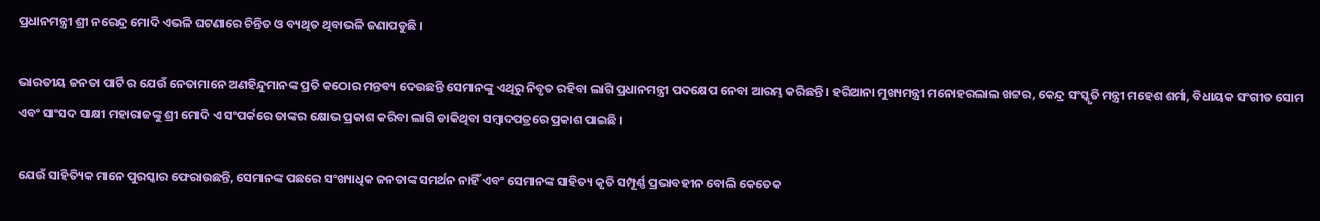ପ୍ରଧାନମନ୍ତ୍ରୀ ଶ୍ରୀ ନରେନ୍ଦ୍ର ମୋଦି ଏଭଳି ଘଟଣାରେ ଚିନ୍ତିତ ଓ ବ୍ୟଥିତ ଥିବାଭଳି ଜଣାପଡୁଛି ।

ଭାରତୀୟ ଜନତା ପାର୍ଟି ର ଯେଉଁ ନେତାମାନେ ଅଣହିନ୍ଦୁମାନଙ୍କ ପ୍ରତି କଠୋର ମନ୍ତବ୍ୟ ଦେଉଛନ୍ତି ସେମାନଙ୍କୁ ଏଥିରୁ ନିବୃତ ରହିବା ଲାଗି ପ୍ରଧାନମନ୍ତ୍ରୀ ପଦକ୍ଷେପ ନେବା ଆରମ୍ଭ କରିଛନ୍ତି । ହରିଆନା ମୁଖ୍ୟମନ୍ତ୍ରୀ ମନୋହରଲାଲ ଖଟ୍ଟର, କେନ୍ଦ୍ର ସଂସ୍କୃତି ମନ୍ତ୍ରୀ ମହେଶ ଶର୍ମା, ବିଧାୟକ ସଂଗୀତ ସୋମ ଏବଂ ସାଂସଦ ସାକ୍ଷୀ ମହାରାଜଙ୍କୁ ଶ୍ରୀ ମୋଦି ଏ ସଂପର୍କରେ ତାଙ୍କର କ୍ଷୋଭ ପ୍ରକାଶ କରିବା ଲାଗି ଡାକିଥିବା ସମ୍ବାଦପତ୍ରରେ ପ୍ରକାଶ ପାଇଛି ।

ଯେଉଁ ସାହିତ୍ୟିକ ମାନେ ପୁରସ୍କାର ଫେରାଉଛନ୍ତି, ସେମାନଙ୍କ ପଛରେ ସଂଖ୍ୟାଧିକ ଜନତାଙ୍କ ସମର୍ଥନ ନାହିଁ ଏବଂ ସେମାନଙ୍କ ସାହିତ୍ୟ କୃତି ସମ୍ପୂର୍ଣ୍ଣ ପ୍ରଭାବହୀନ ବୋଲି କେତେକ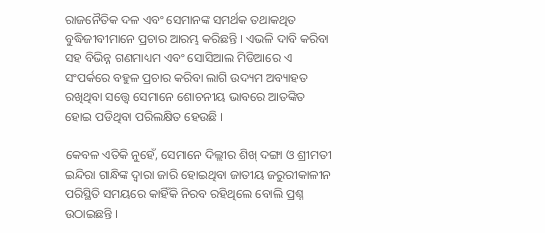ରାଜନୈତିକ ଦଳ ଏବଂ ସେମାନଙ୍କ ସମର୍ଥକ ତଥାକଥିତ ବୁଦ୍ଧିଜୀବୀମାନେ ପ୍ରଚାର ଆରମ୍ଭ କରିଛନ୍ତି । ଏଭଳି ଦାବି କରିବା ସହ ବିଭିନ୍ନ ଗଣମାଧ୍ୟମ ଏବଂ ସୋସିଆଲ ମିଡିଆରେ ଏ ସଂପର୍କରେ ବହୁଳ ପ୍ରଚାର କରିବା ଲାଗି ଉଦ୍ୟମ ଅବ୍ୟାହତ ରଖିଥିବା ସତ୍ତ୍ୱେ ସେମାନେ ଶୋଚନୀୟ ଭାବରେ ଆତଙ୍କିତ ହୋଇ ପଡିଥିବା ପରିଲକ୍ଷିତ ହେଉଛି ।

କେବଳ ଏତିକି ନୁହେଁ, ସେମାନେ ଦିଲ୍ଲୀର ଶିଖ୍ ଦଙ୍ଗା ଓ ଶ୍ରୀମତୀ ଇନ୍ଦିରା ଗାନ୍ଧିଙ୍କ ଦ୍ୱାରା ଜାରି ହୋଇଥିବା ଜାତୀୟ ଜରୁରୀକାଳୀନ ପରିସ୍ଥିତି ସମୟରେ କାହିଁକି ନିରବ ରହିଥିଲେ ବୋଲି ପ୍ରଶ୍ନ ଉଠାଇଛନ୍ତି ।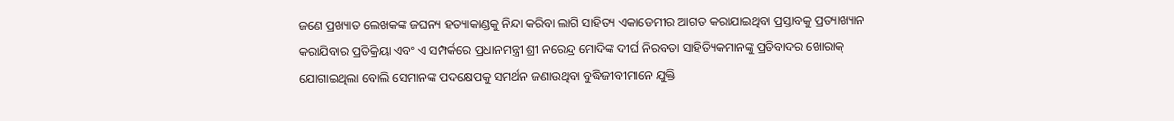ଜଣେ ପ୍ରଖ୍ୟାତ ଲେଖକଙ୍କ ଜଘନ୍ୟ ହତ୍ୟାକାଣ୍ଡକୁ ନିନ୍ଦା କରିବା ଲାଗି ସାହିତ୍ୟ ଏକାଡେମୀର ଆଗତ କରାଯାଇଥିବା ପ୍ରସ୍ତାବକୁ ପ୍ରତ୍ୟାଖ୍ୟାନ କରାଯିବାର ପ୍ରତିକ୍ରିୟା ଏବଂ ଏ ସମ୍ପର୍କରେ ପ୍ରଧାନମନ୍ତ୍ରୀ ଶ୍ରୀ ନରେନ୍ଦ୍ର ମୋଦିଙ୍କ ଦୀର୍ଘ ନିରବତା ସାହିତ୍ୟିକମାନଙ୍କୁ ପ୍ରତିବାଦର ଖୋରାକ୍ ଯୋଗାଇଥିଲା ବୋଲି ସେମାନଙ୍କ ପଦକ୍ଷେପକୁ ସମର୍ଥନ ଜଣାଉଥିବା ବୁଦ୍ଧିଜୀବୀମାନେ ଯୁକ୍ତି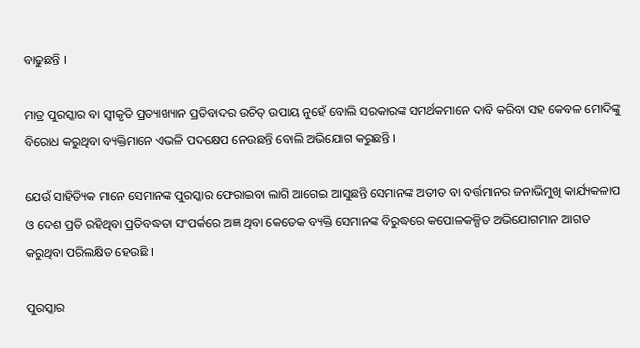ବାଢୁଛନ୍ତି ।

ମାତ୍ର ପୁରସ୍କାର ବା ସ୍ୱୀକୃତି ପ୍ରତ୍ୟାଖ୍ୟାନ ପ୍ରତିବାଦର ଉଚିତ୍ ଉପାୟ ନୁହେଁ ବୋଲି ସରକାରଙ୍କ ସମର୍ଥକମାନେ ଦାବି କରିବା ସହ କେବଳ ମୋଦିଙ୍କୁ ବିରୋଧ କରୁଥିବା ବ୍ୟକ୍ତିମାନେ ଏଭଳି ପଦକ୍ଷେପ ନେଉଛନ୍ତି ବୋଲି ଅଭିଯୋଗ କରୁଛନ୍ତି ।

ଯେଉଁ ସାହିତ୍ୟିକ ମାନେ ସେମାନଙ୍କ ପୁରସ୍କାର ଫେରାଇବା ଲାଗି ଆଗେଇ ଆସୁଛନ୍ତି ସେମାନଙ୍କ ଅତୀତ ବା ବର୍ତ୍ତମାନର ଜନାଭିମୁଖି କାର୍ଯ୍ୟକଳାପ ଓ ଦେଶ ପ୍ରତି ରହିଥିବା ପ୍ରତିବଦ୍ଧତା ସଂପର୍କରେ ଅଜ୍ଞ ଥିବା କେତେକ ବ୍ୟକ୍ତି ସେମାନଙ୍କ ବିରୁଦ୍ଧରେ କପୋଳକଳ୍ପିତ ଅଭିଯୋଗମାନ ଆଗତ କରୁଥିବା ପରିଲକ୍ଷିତ ହେଉଛି ।

ପୁରସ୍କାର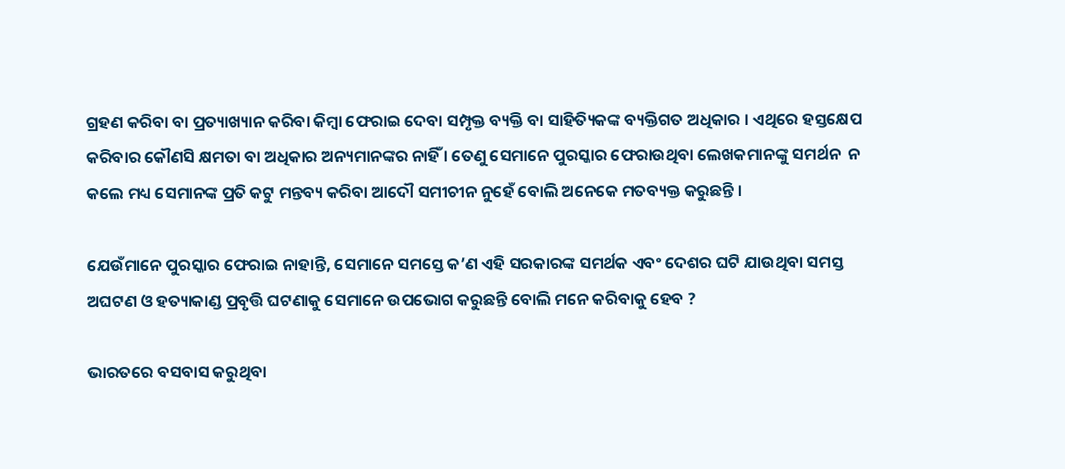ଗ୍ରହଣ କରିବା ବା ପ୍ରତ୍ୟାଖ୍ୟାନ କରିବା କିମ୍ବା ଫେରାଇ ଦେବା ସମ୍ପୃକ୍ତ ବ୍ୟକ୍ତି ବା ସାହିତ୍ୟିକଙ୍କ ବ୍ୟକ୍ତିଗତ ଅଧିକାର । ଏଥିରେ ହସ୍ତକ୍ଷେପ କରିବାର କୌଣସି କ୍ଷମତା ବା ଅଧିକାର ଅନ୍ୟମାନଙ୍କର ନାହିଁ । ତେଣୁ ସେମାନେ ପୁରସ୍କାର ଫେରାଉଥିବା ଲେଖକମାନଙ୍କୁ ସମର୍ଥନ  ନ କଲେ ମଧ୍ୟ ସେମାନଙ୍କ ପ୍ରତି କଟୁ ମନ୍ତବ୍ୟ କରିବା ଆଦୌ ସମୀଚୀନ ନୁହେଁ ବୋଲି ଅନେକେ ମତବ୍ୟକ୍ତ କରୁଛନ୍ତି ।

ଯେଉଁମାନେ ପୁରସ୍କାର ଫେରାଇ ନାହାନ୍ତି, ସେମାନେ ସମସ୍ତେ କ’ଣ ଏହି ସରକାରଙ୍କ ସମର୍ଥକ ଏବଂ ଦେଶର ଘଟି ଯାଉଥିବା ସମସ୍ତ ଅଘଟଣ ଓ ହତ୍ୟାକାଣ୍ଡ ପ୍ରବୃତ୍ତି ଘଟଣାକୁ ସେମାନେ ଉପଭୋଗ କରୁଛନ୍ତି ବୋଲି ମନେ କରିବାକୁ ହେବ ?

ଭାରତରେ ବସବାସ କରୁଥିବା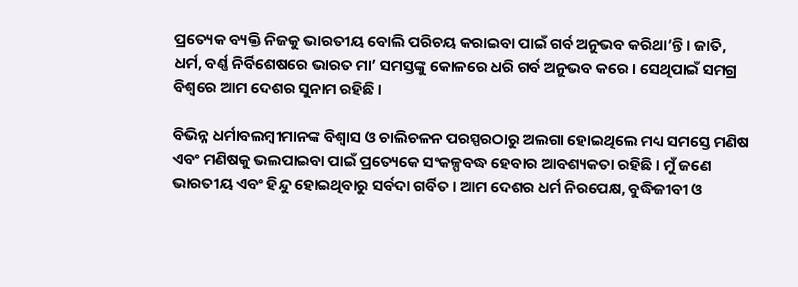ପ୍ରତ୍ୟେକ ବ୍ୟକ୍ତି ନିଜକୁ ଭାରତୀୟ ବୋଲି ପରିଚୟ କରାଇବା ପାଇଁ ଗର୍ବ ଅନୁଭବ କରିଥା’ନ୍ତି । ଜାତି, ଧର୍ମ, ବର୍ଣ୍ଣ ନିର୍ବିଶେଷରେ ଭାରତ ମା’ ସମସ୍ତଙ୍କୁ କୋଳରେ ଧରି ଗର୍ବ ଅନୁଭବ କରେ । ସେଥିପାଇଁ ସମଗ୍ର ବିଶ୍ୱରେ ଆମ ଦେଶର ସୁନାମ ରହିଛି ।

ବିଭିନ୍ନ ଧର୍ମାବଲମ୍ବୀମାନଙ୍କ ବିଶ୍ୱାସ ଓ ଚାଲିଚଳନ ପରସ୍ପରଠାରୁ ଅଲଗା ହୋଇଥିଲେ ମଧ୍ୟ ସମସ୍ତେ ମଣିଷ ଏବଂ ମଣିଷକୁ ଭଲପାଇବା ପାଇଁ ପ୍ରତ୍ୟେକେ ସଂକଳ୍ପବଦ୍ଧ ହେବାର ଆବଶ୍ୟକତା ରହିଛି । ମୁଁ ଜଣେ ଭାରତୀୟ ଏବଂ ହିନ୍ଦୁ ହୋଇଥିବାରୁ ସର୍ବଦା ଗର୍ବିତ । ଆମ ଦେଶର ଧର୍ମ ନିରପେକ୍ଷ, ବୁଦ୍ଧିଜୀବୀ ଓ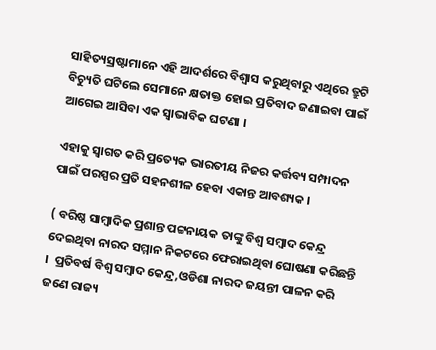ସାହିତ୍ୟସ୍ରଷ୍ଟାମାନେ ଏହି ଆଦର୍ଶରେ ବିଶ୍ୱାସ କରୁଥିବାରୁ ଏଥିରେ ତ୍ରୁଟି ବିଚ୍ୟୁତି ଘଟିଲେ ସେମାନେ କ୍ଷତାକ୍ତ ହୋଇ ପ୍ରତିବାଦ ଜଣାଇବା ପାଇଁ ଆଗେଇ ଆସିବା ଏକ ସ୍ୱାଭାବିକ ଘଟଣା ।

ଏହାକୁ ସ୍ୱାଗତ କରି ପ୍ରତ୍ୟେକ ଭାରତୀୟ ନିଜର କର୍ତ୍ତବ୍ୟ ସମ୍ପାଦନ ପାଇଁ ପରସ୍ପର ପ୍ରତି ସହନଶୀଳ ହେବା ଏକାନ୍ତ ଆବଶ୍ୟକ ।

( ବରିଷ୍ଠ ସାମ୍ବାଦିକ ପ୍ରଶାନ୍ତ ପଟ୍ଟନାୟକ ତାଙ୍କୁ ବିଶ୍ୱ ସମ୍ବାଦ କେନ୍ଦ୍ର ଦେଇଥିବା ନାରଦ ସମ୍ମାନ ନିକଟରେ ଫେରାଇଥିବା ଘୋଷଣା କରିଛନ୍ତି ।  ପ୍ରତିବର୍ଷ ବିଶ୍ୱ ସମ୍ବାଦ କେନ୍ଦ୍ର,ଓଡିଶା ନାରଦ ଜୟନ୍ତୀ ପାଳନ କରି ଜଣେ ରାଜ୍ୟ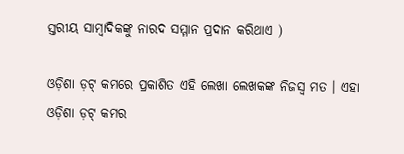ସ୍ତରୀୟ ସାମ୍ବାଦିକଙ୍କୁ ନାରଦ ସମ୍ମାନ ପ୍ରଦାନ କରିଥାଏ )

ଓଡ଼ିଶା ଡ଼ଟ୍ କମରେ ପ୍ରକାଶିତ ଏହି ଲେଖା ଲେଖକଙ୍କ ନିଜସ୍ୱ ମତ । ଏହା ଓଡ଼ିଶା ଡ଼ଟ୍ କମର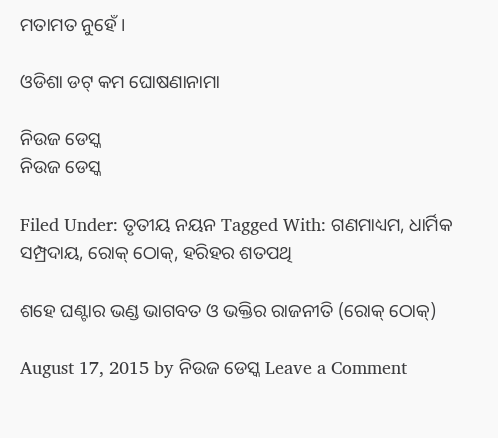ମତାମତ ନୁହେଁ ।

ଓଡିଶା ଡଟ୍ କମ ଘୋଷଣାନାମା

ନିଉଜ ଡେସ୍କ
ନିଉଜ ଡେସ୍କ

Filed Under: ତୃତୀୟ ନୟନ Tagged With: ଗଣମାଧ୍ୟମ, ଧାର୍ମିକ ସମ୍ପ୍ରଦାୟ, ରୋକ୍ ଠୋକ୍, ହରିହର ଶତପଥି

ଶହେ ଘଣ୍ଟାର ଭଣ୍ଡ ଭାଗବତ ଓ ଭକ୍ତିର ରାଜନୀତି (ରୋକ୍ ଠୋକ୍)

August 17, 2015 by ନିଉଜ ଡେସ୍କ Leave a Comment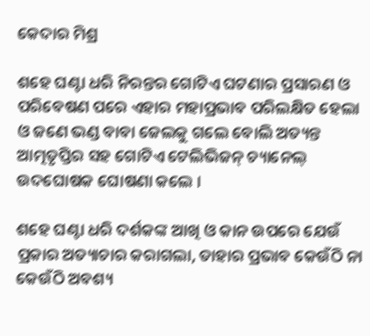କେଦାର ମିଶ୍ର

ଶହେ ଘଣ୍ଟା ଧରି ନିରନ୍ତର ଗୋଟିଏ ଘଟଣାର ପ୍ରସାରଣ ଓ ପରିବେଷଣ ପରେ ଏହାର ମହାପ୍ରଭାବ ପରିଲକ୍ଷିତ ହେଲା ଓ ଜଣେ ଭଣ୍ଡ ବାବା ଜେଲକୁ ଗଲେ ବୋଲି ଅତ୍ୟନ୍ତ ଆତ୍ମତୃପ୍ତିର ସହ ଗୋଟିଏ ଟେଲିଭିଜନ୍ ଚ୍ୟାନେଲ୍ ଉଦଘୋଷକ ଘୋଷଣା କଲେ ।

ଶହେ ଘଣ୍ଟା ଧରି ଦର୍ଶକଙ୍କ ଆଖି ଓ କାନ ଉପରେ ଯେଉଁ ପ୍ରକାର ଅତ୍ୟାଚାର କରାଗଲା, ତାହାର ପ୍ରଭାବ କେଉଁଠି ନା କେଉଁଠି ଅବଶ୍ୟ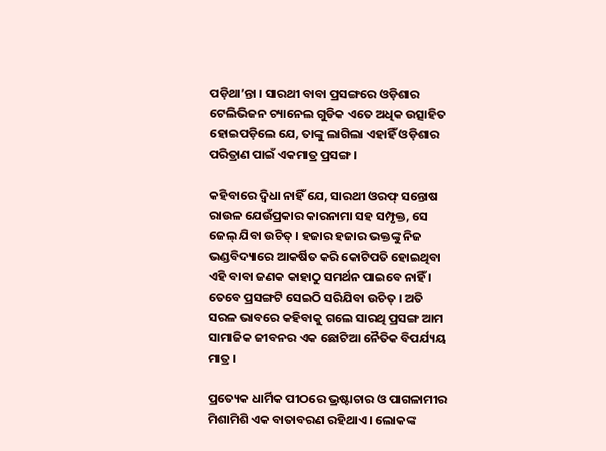ପଡ଼ିଥା’ନ୍ତା । ସାରଥୀ ବାବା ପ୍ରସଙ୍ଗରେ ଓଡ଼ିଶାର ଟେଲିଭିଜନ ଚ୍ୟାନେଲ ଗୁଡିକ ଏତେ ଅଧିକ ଉତ୍ସାହିତ ହୋଇପଡ଼ିଲେ ଯେ, ତାଙ୍କୁ ଲାଗିଲା ଏହାହିଁ ଓଡ଼ିଶାର ପରିତ୍ରାଣ ପାଇଁ ଏକମାତ୍ର ପ୍ରସଙ୍ଗ ।

କହିବାରେ ଦ୍ୱିଧା ନାହିଁ ଯେ, ସାରଥୀ ଓରଫ୍ ସନ୍ତୋଷ ରାଉଳ ଯେଉଁପ୍ରକାର କାରନାମା ସହ ସମ୍ପୃକ୍ତ, ସେ ଜେଲ୍ ଯିବା ଉଚିତ୍ । ହଜାର ହଜାର ଭକ୍ତଙ୍କୁ ନିଜ ଭଣ୍ଡବିଦ୍ୟାରେ ଆକର୍ଷିତ କରି କୋଟିପତି ହୋଇଥିବା ଏହି ବାବା ଜଣକ କାହାଠୁ ସମର୍ଥନ ପାଇବେ ନାହିଁ । ତେବେ ପ୍ରସଙ୍ଗଟି ସେଇଠି ସରିଯିବା ଉଚିତ୍ । ଅତି ସରଳ ଭାବରେ କହିବାକୁ ଗଲେ ସାରଥି ପ୍ରସଙ୍ଗ ଆମ ସାମାଜିକ ଜୀବନର ଏକ ଛୋଟିଆ ନୈତିକ ବିପର୍ଯ୍ୟୟ ମାତ୍ର ।

ପ୍ରତ୍ୟେକ ଧାର୍ମିକ ପୀଠରେ ଭ୍ରଷ୍ଟାଚାର ଓ ପାଗଳାମୀର ମିଶାମିଶି ଏକ ବାତାବରଣ ରହିଥାଏ । ଲୋକଙ୍କ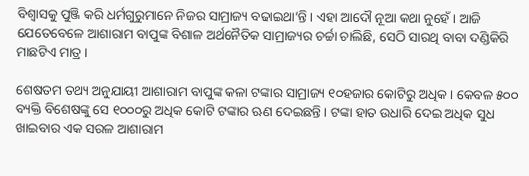ବିଶ୍ୱାସକୁ ପୁଞ୍ଜି କରି ଧର୍ମଗୁରୁମାନେ ନିଜର ସାମ୍ରାଜ୍ୟ ବଢାଇଥା’ନ୍ତି । ଏହା ଆଦୌ ନୂଆ କଥା ନୁହେଁ । ଆଜି ଯେତେବେଳେ ଆଶାରାମ ବାପୁଙ୍କ ବିଶାଳ ଅର୍ଥନୈତିକ ସାମ୍ରାଜ୍ୟର ଚର୍ଚ୍ଚା ଚାଲିଛି, ସେଠି ସାରଥି ବାବା ଦଣ୍ଡିକିରି ମାଛଟିଏ ମାତ୍ର ।

ଶେଷତମ ତଥ୍ୟ ଅନୁଯାୟୀ ଆଶାରାମ ବାପୁଙ୍କ କଳା ଟଙ୍କାର ସାମ୍ରାଜ୍ୟ ୧୦ହଜାର କୋଟିରୁ ଅଧିକ । କେବଳ ୫୦୦ ବ୍ୟକ୍ତି ବିଶେଷଙ୍କୁ ସେ ୧୦୦୦ରୁ ଅଧିକ କୋଟି ଟଙ୍କାର ଋଣ ଦେଇଛନ୍ତି । ଟଙ୍କା ହାତ ଉଧାରି ଦେଇ ଅଧିକ ସୁଧ ଖାଇବାର ଏକ ସରଳ ଆଶାରାମ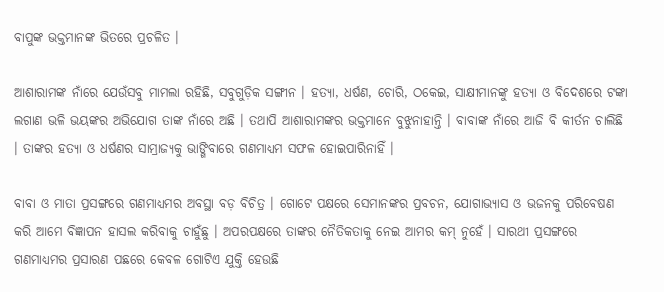ବାପୁଙ୍କ ଭକ୍ତମାନଙ୍କ ଭିତରେ ପ୍ରଚଳିତ ।

ଆଶାରାମଙ୍କ ନାଁରେ ଯେଉଁସବୁ ମାମଲା ରହିଛି, ସବୁଗୁଡ଼ିକ ସଙ୍ଗୀନ । ହତ୍ୟା, ଧର୍ଷଣ, ଚୋରି, ଠକେଇ, ସାକ୍ଷୀମାନଙ୍କୁ ହତ୍ୟା ଓ ବିଦେଶରେ ଟଙ୍କା ଲଗାଣ ଭଳି ଭୟଙ୍କର ଅଭିଯୋଗ ତାଙ୍କ ନାଁରେ ଅଛି । ତଥାପି ଆଶାରାମଙ୍କର ଭକ୍ତମାନେ ବୁଝୁନାହାନ୍ତି । ବାବାଙ୍କ ନାଁରେ ଆଜି ବି କୀର୍ତନ ଚାଲିଛି । ତାଙ୍କର ହତ୍ୟା ଓ ଧର୍ଷଣର ସାମ୍ରାଜ୍ୟକୁ ଭାଙ୍ଗିବାରେ ଗଣମାଧ୍ୟମ ସଫଳ ହୋଇପାରିନାହିଁ ।

ବାବା ଓ ମାତା ପ୍ରସଙ୍ଗରେ ଗଣମାଧ୍ୟମର ଅବସ୍ଥା ବଡ଼ ବିଚିତ୍ର । ଗୋଟେ ପକ୍ଷରେ ସେମାନଙ୍କର ପ୍ରବଚନ, ଯୋଗାଭ୍ୟାସ ଓ ଭଜନକୁ ପରିବେଷଣ କରି ଆମେ ବିଜ୍ଞାପନ ହାସଲ କରିବାକୁ ଚାହୁଁଛୁ । ଅପରପକ୍ଷରେ ତାଙ୍କର ନୈତିକତାକୁ ନେଇ ଆମର କମ୍ ନୁହେଁ । ସାରଥୀ ପ୍ରସଙ୍ଗରେ ଗଣମାଧ୍ୟମର ପ୍ରସାରଣ ପଛରେ କେବଳ ଗୋଟିଏ ଯୁକ୍ତି ହେଉଛି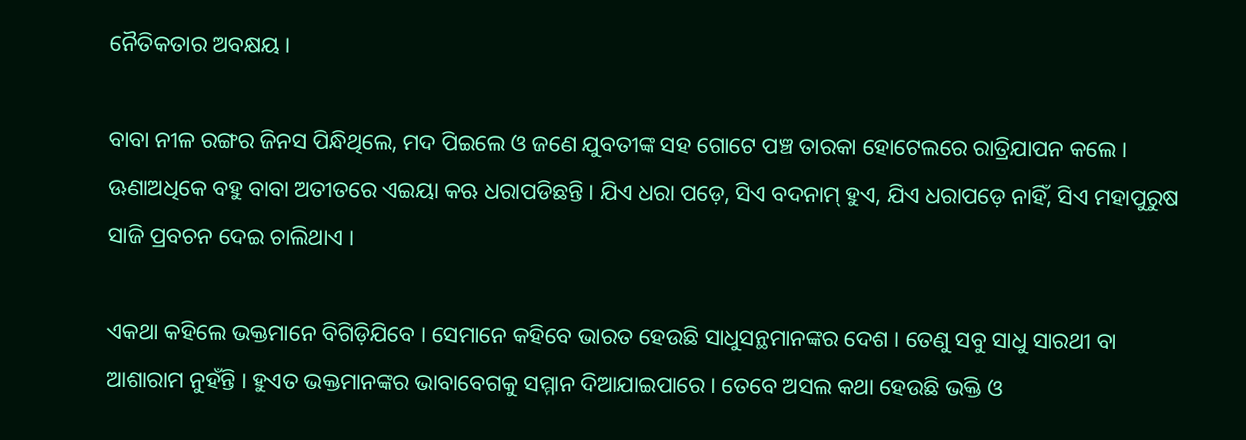ନୈତିକତାର ଅବକ୍ଷୟ ।

ବାବା ନୀଳ ରଙ୍ଗର ଜିନସ ପିନ୍ଧିଥିଲେ, ମଦ ପିଇଲେ ଓ ଜଣେ ଯୁବତୀଙ୍କ ସହ ଗୋଟେ ପଞ୍ଚ ତାରକା ହୋଟେଲରେ ରାତ୍ରିଯାପନ କଲେ । ଊଣାଅଧିକେ ବହୁ ବାବା ଅତୀତରେ ଏଇୟା କଋ ଧରାପଡିଛନ୍ତି । ଯିଏ ଧରା ପଡ଼େ, ସିଏ ବଦନାମ୍ ହୁଏ, ଯିଏ ଧରାପଡ଼େ ନାହିଁ, ସିଏ ମହାପୁରୁଷ ସାଜି ପ୍ରବଚନ ଦେଇ ଚାଲିଥାଏ ।

ଏକଥା କହିଲେ ଭକ୍ତମାନେ ବିଗିଡ଼ିଯିବେ । ସେମାନେ କହିବେ ଭାରତ ହେଉଛି ସାଧୁସନ୍ଥମାନଙ୍କର ଦେଶ । ତେଣୁ ସବୁ ସାଧୁ ସାରଥୀ ବା ଆଶାରାମ ନୁହଁନ୍ତି । ହୁଏତ ଭକ୍ତମାନଙ୍କର ଭାବାବେଗକୁ ସମ୍ମାନ ଦିଆଯାଇପାରେ । ତେବେ ଅସଲ କଥା ହେଉଛି ଭକ୍ତି ଓ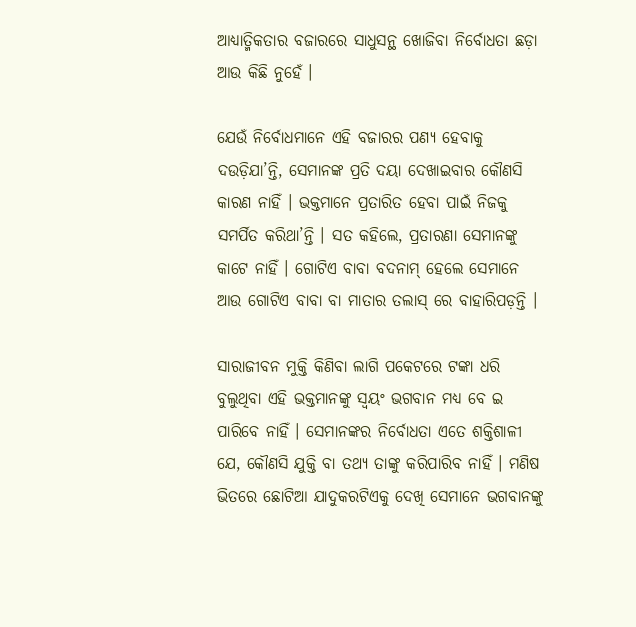ଆଧ୍ୟାତ୍ମିକତାର ବଜାରରେ ସାଧୁସନ୍ଥ ଖୋଜିବା ନିର୍ବୋଧତା ଛଡ଼ା ଆଉ କିଛି ନୁହେଁ ।

ଯେଉଁ ନିର୍ବୋଧମାନେ ଏହି ବଜାରର ପଣ୍ୟ ହେବାକୁ ଦଉଡ଼ିଯା’ନ୍ତି, ସେମାନଙ୍କ ପ୍ରତି ଦୟା ଦେଖାଇବାର କୌଣସି କାରଣ ନାହିଁ । ଭକ୍ତମାନେ ପ୍ରତାରିତ ହେବା ପାଇଁ ନିଜକୁ ସମର୍ପିତ କରିଥା’ନ୍ତି । ସତ କହିଲେ, ପ୍ରତାରଣା ସେମାନଙ୍କୁ କାଟେ ନାହିଁ । ଗୋଟିଏ ବାବା ବଦନାମ୍ ହେଲେ ସେମାନେ ଆଉ ଗୋଟିଏ ବାବା ବା ମାତାର ତଲାସ୍ ରେ ବାହାରିପଡ଼ନ୍ତି ।

ସାରାଜୀବନ ମୁକ୍ତି କିଣିବା ଲାଗି ପକେଟରେ ଟଙ୍କା ଧରି ବୁଲୁଥିବା ଏହି ଭକ୍ତମାନଙ୍କୁ ସ୍ୱୟଂ ଭଗବାନ ମଧ୍ୟ ବେ ଇ ପାରିବେ ନାହିଁ । ସେମାନଙ୍କର ନିର୍ବୋଧତା ଏତେ ଶକ୍ତିଶାଳୀ ଯେ, କୌଣସି ଯୁକ୍ତି ବା ତଥ୍ୟ ତାଙ୍କୁ କରିପାରିବ ନାହିଁ । ମଣିଷ ଭିତରେ ଛୋଟିଆ ଯାଦୁକରଟିଏକୁ ଦେଖି ସେମାନେ ଭଗବାନଙ୍କୁ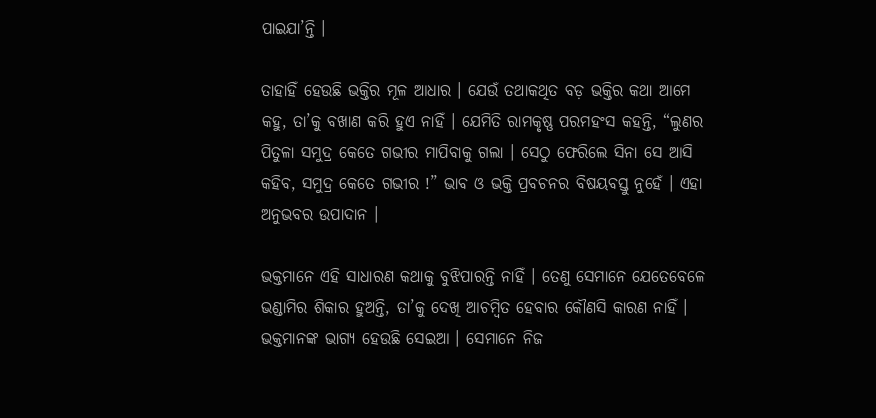ପାଇଯା’ନ୍ତି ।

ତାହାହିଁ ହେଉଛି ଭକ୍ତିର ମୂଳ ଆଧାର । ଯେଉଁ ତଥାକଥିତ ବଡ଼ ଭକ୍ତିର କଥା ଆମେ କହୁ, ତା’କୁ ବଖାଣ କରି ହୁଏ ନାହିଁ । ଯେମିତି ରାମକୃଷ୍ଣ ପରମହଂସ କହନ୍ତି, “ଲୁଣର ପିତୁଳା ସମୁଦ୍ର କେତେ ଗଭୀର ମାପିବାକୁ ଗଲା । ସେଠୁ ଫେରିଲେ ସିନା ସେ ଆସି କହିବ, ସମୁଦ୍ର କେତେ ଗଭୀର !” ଭାବ ଓ ଭକ୍ତି ପ୍ରବଚନର ବିଷୟବସ୍ତୁ ନୁହେଁ । ଏହା ଅନୁଭବର ଉପାଦାନ ।

ଭକ୍ତମାନେ ଏହି ସାଧାରଣ କଥାକୁ ବୁଝିପାରନ୍ତି ନାହିଁ । ତେଣୁ ସେମାନେ ଯେତେବେଳେ ଭଣ୍ଡାମିର ଶିକାର ହୁଅନ୍ତି, ତା’କୁ ଦେଖି ଆଚମ୍ବିତ ହେବାର କୌଣସି କାରଣ ନାହିଁ । ଭକ୍ତମାନଙ୍କ ଭାଗ୍ୟ ହେଉଛି ସେଇଆ । ସେମାନେ ନିଜ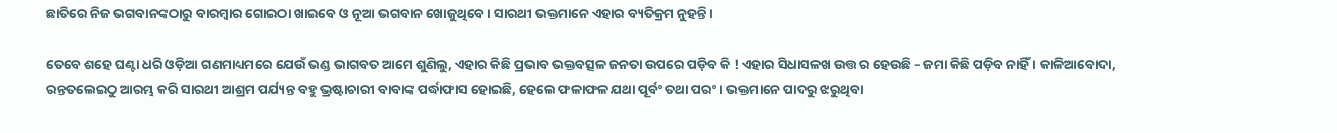ଛାତିରେ ନିଜ ଭଗବାନଙ୍କଠାରୁ ବାରମ୍ବାର ଗୋଇଠା ଖାଇବେ ଓ ନୂଆ ଭଗବାନ ଖୋଜୁଥିବେ । ସାରଥୀ ଭକ୍ତମାନେ ଏହାର ବ୍ୟତିକ୍ରମ ନୁହନ୍ତି ।

ତେବେ ଶହେ ଘଣ୍ଟା ଧରି ଓଡ଼ିଆ ଗଣମାଧ୍ୟମରେ ଯେଉଁ ଭଣ୍ଡ ଭାଗବତ ଆମେ ଶୁଣିଲୁ, ଏହାର କିଛି ପ୍ରଭାବ ଭକ୍ତବତ୍ସଳ ଜନତା ଉପରେ ପଡ଼ିବ କି ! ଏହାର ସିଧାସଳଖ ଉତ୍ତ ର ହେଉଛି – ଜମା କିଛି ପଡ଼ିବ ନାହିଁ । କାଳିଆବୋଦା, ରନ୍ତତଲେଇଠୁ ଆରମ୍ଭ କରି ସାରଥୀ ଆଶ୍ରମ ପର୍ଯ୍ୟନ୍ତ ବହୁ ଭ୍ରଷ୍ଟାଚାରୀ ବାବାଙ୍କ ପର୍ଦ୍ଧାଫାସ ହୋଇଛି, ହେଲେ ଫଳାଫଳ ଯଥା ପୂର୍ବଂ ତଥା ପରଂ । ଭକ୍ତମାନେ ପାଦରୁ ଝରୁଥିବା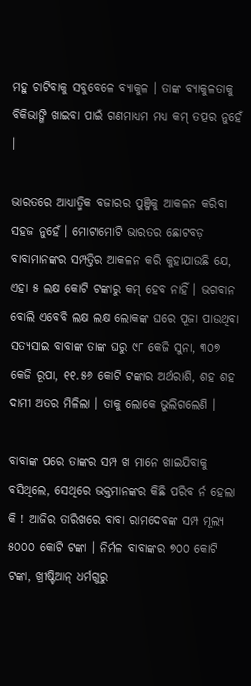ମହୁ ଚାଟିବାକୁ ସବୁବେଳେ ବ୍ୟାକୁଳ । ତାଙ୍କ ବ୍ୟାକୁଳତାକୁ ବିକିଭାଙ୍ଗି ଖାଇବା ପାଇଁ ଗଣମାଧ୍ୟମ ମଧ୍ୟ କମ୍ ତତ୍ପର ନୁହେଁ ।

ଭାରତରେ ଆଧ୍ୟାତ୍ମିକ ବଜାରର ପୁଞ୍ଜିକୁ ଆକଳନ କରିବା ସହଜ ନୁହେଁ । ମୋଟାମୋଟି ଭାରତର ଛୋଟବଡ଼ ବାବାମାନଙ୍କର ସମ୍ପତ୍ତିର ଆକଳନ କରି କୁହାଯାଉଛି ଯେ, ଏହା ୫ ଲକ୍ଷ କୋଟି ଟଙ୍କାରୁ କମ୍ ହେବ ନାହିଁ । ଭଗବାନ ବୋଲି ଏବେବି ଲକ୍ଷ ଲକ୍ଷ ଲୋକଙ୍କ ଘରେ ପୂଜା ପାଉଥିବା ସତ୍ୟସାଇ ବାବାଙ୍କ ତାଙ୍କ ଘରୁ ୯୮ କେଜି ସୁନା, ୩୦୭ କେଜି ରୂପା, ୧୧.୫୬ କୋଟି ଟଙ୍କାର ଅର୍ଥରାଶି, ଶହ ଶହ ଦାମୀ ଅତର ମିଳିଲା । ତାକୁ ଲୋକେ ଭୁଲିଗଲେଣି ।

ବାବାଙ୍କ ପରେ ତାଙ୍କର ସମ୍ପ ଖ ମାନେ ଖାଇଯିବାକୁ ବସିଥିଲେ, ସେଥିରେ ଭକ୍ତମାନଙ୍କର କିଛି ପରିବ ର୍ନ ହେଲା କି ! ଆଜିର ତାରିଖରେ ବାବା ରାମଦେବଙ୍କ ସମ୍ପ ମୂଲ୍ୟ ୫୦୦୦ କୋଟି ଟଙ୍କା । ନିର୍ମଳ ବାବାଙ୍କର ୭୦୦ କୋଟି ଟଙ୍କା, ଖ୍ରୀଷ୍ଟିଆନ୍ ଧର୍ମଗୁରୁ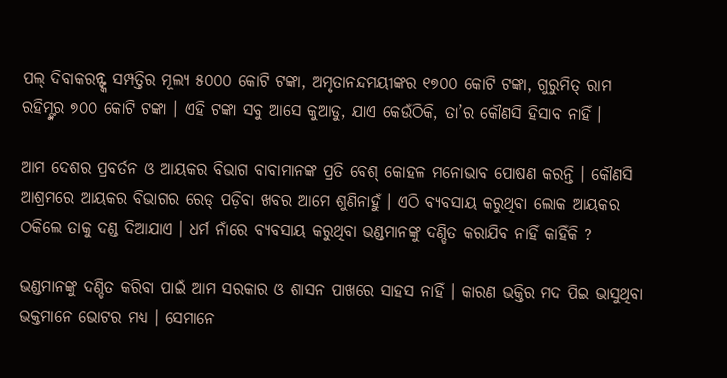ପଲ୍ ଦିବାକରନ୍ଙ୍କ ସମ୍ପତ୍ତିର ମୂଲ୍ୟ ୫୦୦୦ କୋଟି ଟଙ୍କା, ଅମୃତାନନ୍ଦମୟୀଙ୍କର ୧୭୦୦ କୋଟି ଟଙ୍କା, ଗୁରୁମିତ୍ ରାମ ରହିମ୍ଙ୍କର ୭୦୦ କୋଟି ଟଙ୍କା । ଏହି ଟଙ୍କା ସବୁ ଆସେ କୁଆଡୁ, ଯାଏ କେଉଁଠିକି, ତା’ର କୌଣସି ହିସାବ ନାହିଁ ।

ଆମ ଦେଶର ପ୍ରବର୍ତନ ଓ ଆୟକର ବିଭାଗ ବାବାମାନଙ୍କ ପ୍ରତି ବେଶ୍ କୋହଳ ମନୋଭାବ ପୋଷଣ କରନ୍ତି । କୌଣସି ଆଶ୍ରମରେ ଆୟକର ବିଭାଗର ରେଡ୍ ପଡ଼ିବା ଖବର ଆମେ ଶୁଣିନାହୁଁ । ଏଠି ବ୍ୟବସାୟ କରୁଥିବା ଲୋକ ଆୟକର ଠକିଲେ ତାକୁ ଦଣ୍ଡ ଦିଆଯାଏ । ଧର୍ମ ନାଁରେ ବ୍ୟବସାୟ କରୁଥିବା ଭଣ୍ଡମାନଙ୍କୁ ଦଣ୍ଡିତ କରାଯିବ ନାହିଁ କାହିଁକି ?

ଭଣ୍ଡମାନଙ୍କୁ ଦଣ୍ଡିତ କରିବା ପାଇଁ ଆମ ସରକାର ଓ ଶାସନ ପାଖରେ ସାହସ ନାହିଁ । କାରଣ ଭକ୍ତିର ମଦ ପିଇ ଭାସୁଥିବା ଭକ୍ତମାନେ ଭୋଟର ମଧ୍ୟ । ସେମାନେ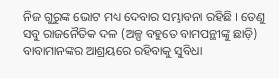ନିଜ ଗୁରୁଙ୍କ ଭୋଟ ମଧ୍ୟ ଦେବାର ସମ୍ଭାବନା ରହିଛି । ତେଣୁ ସବୁ ରାଜନୈତିକ ଦଳ (ଅଳ୍ପ ବହୁତେ ବାମପନ୍ଥୀଙ୍କୁ ଛାଡ଼ି) ବାବାମାନଙ୍କର ଆଶ୍ରୟରେ ରହିବାକୁ ସୁବିଧା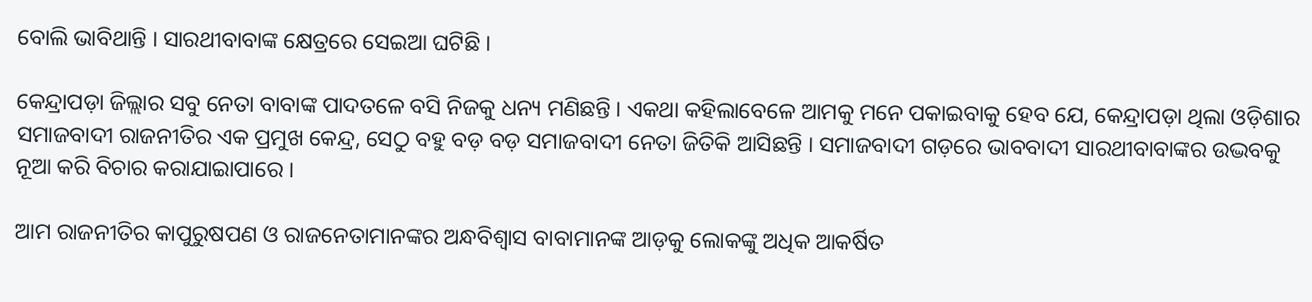ବୋଲି ଭାବିଥାନ୍ତି । ସାରଥୀବାବାଙ୍କ କ୍ଷେତ୍ରରେ ସେଇଆ ଘଟିଛି ।

କେନ୍ଦ୍ରାପଡ଼ା ଜିଲ୍ଲାର ସବୁ ନେତା ବାବାଙ୍କ ପାଦତଳେ ବସି ନିଜକୁ ଧନ୍ୟ ମଣିଛନ୍ତି । ଏକଥା କହିଲାବେଳେ ଆମକୁ ମନେ ପକାଇବାକୁ ହେବ ଯେ, କେନ୍ଦ୍ରାପଡ଼ା ଥିଲା ଓଡ଼ିଶାର ସମାଜବାଦୀ ରାଜନୀତିର ଏକ ପ୍ରମୁଖ କେନ୍ଦ୍ର, ସେଠୁ ବହୁ ବଡ଼ ବଡ଼ ସମାଜବାଦୀ ନେତା ଜିତିକି ଆସିଛନ୍ତି । ସମାଜବାଦୀ ଗଡ଼ରେ ଭାବବାଦୀ ସାରଥୀବାବାଙ୍କର ଉଦ୍ଭବକୁ ନୂଆ କରି ବିଚାର କରାଯାଇାପାରେ ।

ଆମ ରାଜନୀତିର କାପୁରୁଷପଣ ଓ ରାଜନେତାମାନଙ୍କର ଅନ୍ଧବିଶ୍ୱାସ ବାବାମାନଙ୍କ ଆଡ଼କୁ ଲୋକଙ୍କୁ ଅଧିକ ଆକର୍ଷିତ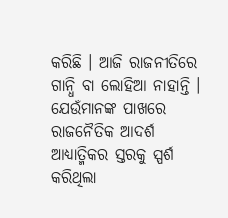କରିଛି । ଆଜି ରାଜନୀତିରେ ଗାନ୍ଧି ବା ଲୋହିଆ ନାହାନ୍ତି । ଯେଉଁମାନଙ୍କ ପାଖରେ ରାଜନୈତିକ ଆଦର୍ଶ ଆଧ୍ୟାତ୍ମିକର ସ୍ତରକୁ ସ୍ପର୍ଶ କରିଥିଲା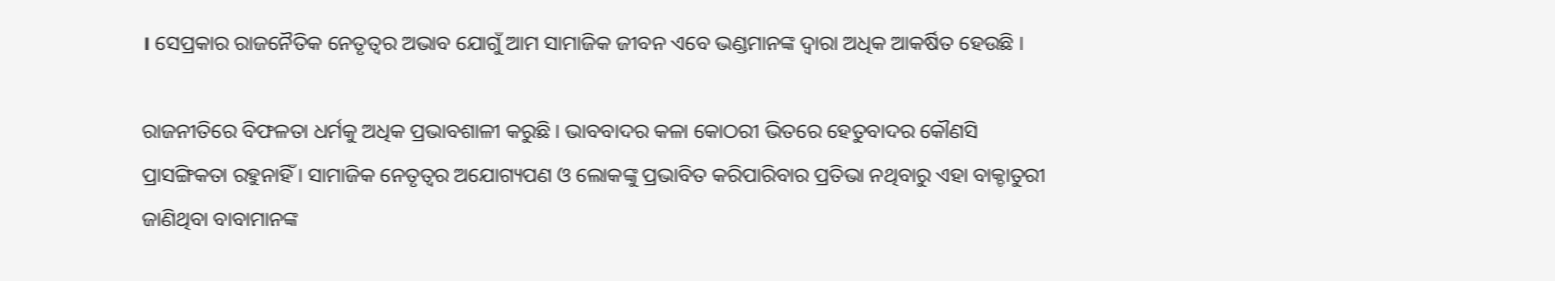। ସେପ୍ରକାର ରାଜନୈତିକ ନେତୃତ୍ୱର ଅଭାବ ଯୋଗୁଁ ଆମ ସାମାଜିକ ଜୀବନ ଏବେ ଭଣ୍ଡମାନଙ୍କ ଦ୍ୱାରା ଅଧିକ ଆକର୍ଷିତ ହେଉଛି ।

ରାଜନୀତିରେ ବିଫଳତା ଧର୍ମକୁ ଅଧିକ ପ୍ରଭାବଶାଳୀ କରୁଛି । ଭାବବାଦର କଳା କୋଠରୀ ଭିତରେ ହେତୁବାଦର କୌଣସି ପ୍ରାସଙ୍ଗିକତା ରହୁନାହିଁ । ସାମାଜିକ ନେତୃତ୍ୱର ଅଯୋଗ୍ୟପଣ ଓ ଲୋକଙ୍କୁ ପ୍ରଭାବିତ କରିପାରିବାର ପ୍ରତିଭା ନଥିବାରୁ ଏହା ବାକ୍ଚାତୁରୀ ଜାଣିଥିବା ବାବାମାନଙ୍କ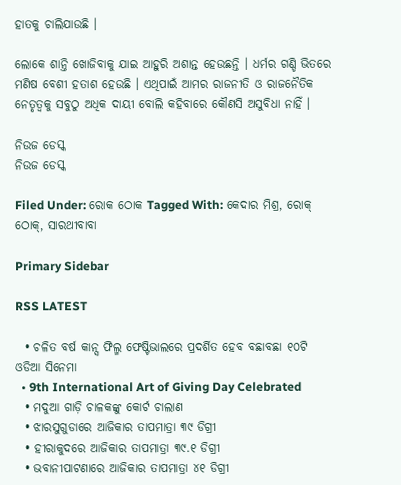ହାତକୁ ଚାଲିଯାଉଛି ।

ଲୋକେ ଶାନ୍ତି ଖୋଜିବାକୁ ଯାଇ ଆହୁରି ଅଶାନ୍ତ ହେଉଛନ୍ତି । ଧର୍ମର ଗଣ୍ଡି ଭିତରେ ମଣିଷ ବେଶୀ ହତାଶ ହେଉଛି । ଏଥିପାଇଁ ଆମର ରାଜନୀତି ଓ ରାଜନୈତିକ ନେତୃତ୍ୱକୁ ସବୁଠୁ ଅଧିକ ଦାୟୀ ବୋଲି କହିବାରେ କୌଣସି ଅସୁବିଧା ନାହିଁ ।

ନିଉଜ ଡେସ୍କ
ନିଉଜ ଡେସ୍କ

Filed Under: ରୋକ ଠୋକ Tagged With: କେଦାର ମିଶ୍ର, ରୋକ୍ ଠୋକ୍, ସାରଥୀବାବା

Primary Sidebar

RSS LATEST

  • ଚଳିତ ବର୍ଷ କାନ୍ସ ଫିଲ୍ମ ଫେଷ୍ଟିଭାଲରେ ପ୍ରଦର୍ଶିତ ହେବ ବଛାବଛା ୧୦ଟି ଓଡିଆ ସିନେମା
  • 9th International Art of Giving Day Celebrated
  • ମଦୁଆ ଗାଡ଼ି ଚାଳକଙ୍କୁ କୋର୍ଟ ଚାଲାଣ
  • ଝାରସୁଗୁଡାରେ ଆଜିକାର ତାପମାତ୍ରା ୩୯ ଡିଗ୍ରୀ
  • ହୀରାକୁଦରେ ଆଜିକାର ତାପମାତ୍ରା ୩୯.୧ ଡିଗ୍ରୀ
  • ଭବାନୀପାଟଣାରେ ଆଜିକାର ତାପମାତ୍ରା ୪୧ ଡିଗ୍ରୀ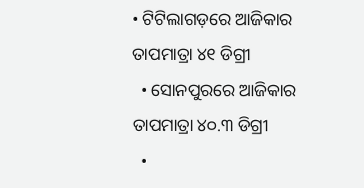• ଟିଟିଲାଗଡ଼ରେ ଆଜିକାର ତାପମାତ୍ରା ୪୧ ଡିଗ୍ରୀ
  • ସୋନପୁରରେ ଆଜିକାର ତାପମାତ୍ରା ୪୦.୩ ଡିଗ୍ରୀ
  •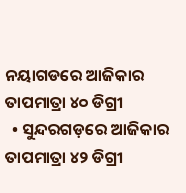ନୟାଗଡରେ ଆଜିକାର ତାପମାତ୍ରା ୪୦ ଡିଗ୍ରୀ
  • ସୁନ୍ଦରଗଡ଼ରେ ଆଜିକାର ତାପମାତ୍ରା ୪୨ ଡିଗ୍ରୀ